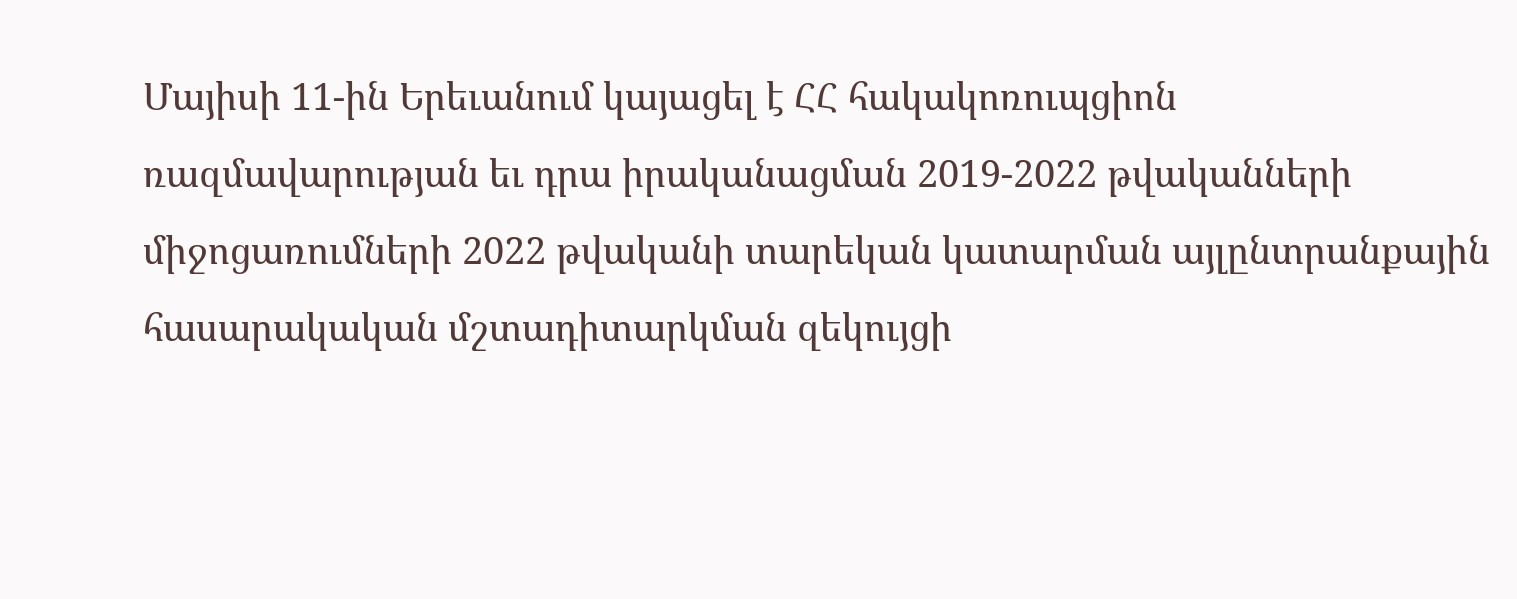Մայիսի 11-ին Երեւանում կայացել է ՀՀ հակակոռուպցիոն ռազմավարության եւ դրա իրականացման 2019-2022 թվականների միջոցառումների 2022 թվականի տարեկան կատարման այլընտրանքային հասարակական մշտադիտարկման զեկույցի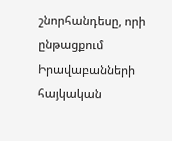շնորհանդեսը, որի ընթացքում Իրավաբանների հայկական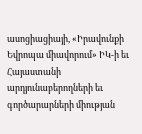ասոցիացիայի, «Իրավունքի Եվրոպա միավորում» ԻԿ-ի եւ Հայաստանի արդյունաբերողների եւ գործարարների միության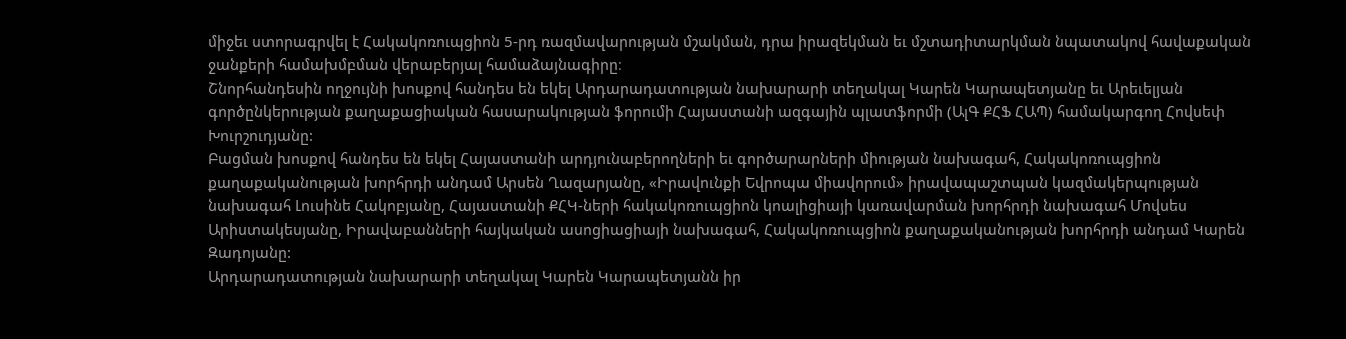միջեւ ստորագրվել է Հակակոռուպցիոն 5-րդ ռազմավարության մշակման, դրա իրազեկման եւ մշտադիտարկման նպատակով հավաքական ջանքերի համախմբման վերաբերյալ համաձայնագիրը։
Շնորհանդեսին ողջույնի խոսքով հանդես են եկել Արդարադատության նախարարի տեղակալ Կարեն Կարապետյանը եւ Արեւելյան գործընկերության քաղաքացիական հասարակության ֆորումի Հայաստանի ազգային պլատֆորմի (ԱլԳ ՔՀՖ ՀԱՊ) համակարգող Հովսեփ Խուրշուդյանը:
Բացման խոսքով հանդես են եկել Հայաստանի արդյունաբերողների եւ գործարարների միության նախագահ, Հակակոռուպցիոն քաղաքականության խորհրդի անդամ Արսեն Ղազարյանը, «Իրավունքի Եվրոպա միավորում» իրավապաշտպան կազմակերպության նախագահ Լուսինե Հակոբյանը, Հայաստանի ՔՀԿ-ների հակակոռուպցիոն կոալիցիայի կառավարման խորհրդի նախագահ Մովսես Արիստակեսյանը, Իրավաբանների հայկական ասոցիացիայի նախագահ, Հակակոռուպցիոն քաղաքականության խորհրդի անդամ Կարեն Զադոյանը:
Արդարադատության նախարարի տեղակալ Կարեն Կարապետյանն իր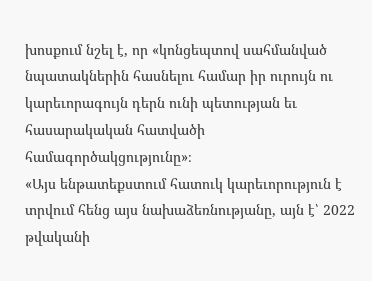խոսքում նշել է, որ «կոնցեպտով սահմանված նպատակներին հասնելու համար իր ուրույն ու կարեւորագույն դերն ունի պետության եւ հասարակական հատվածի համագործակցությունը»։
«Այս ենթատեքստում հատուկ կարեւորություն է տրվում հենց այս նախաձեռնությանը, այն է՝ 2022 թվականի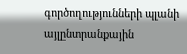գործողությունների պլանի այլընտրանքային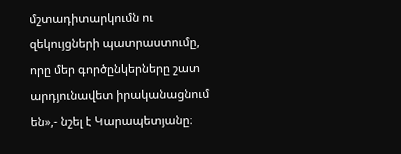մշտադիտարկումն ու զեկույցների պատրաստումը, որը մեր գործընկերները շատ արդյունավետ իրականացնում են»,- նշել է Կարապետյանը։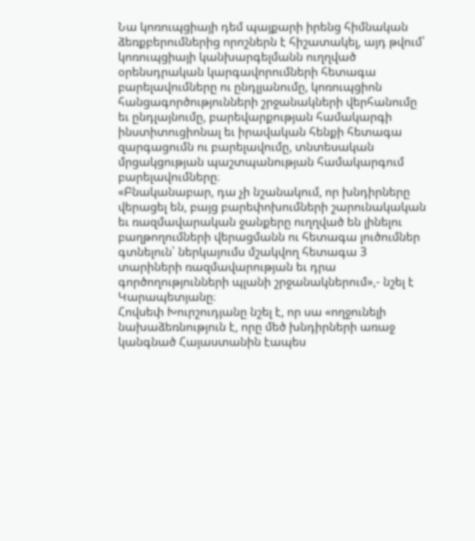Նա կոռուպցիայի դեմ պայքարի իրենց հիմնական ձեռքբերումներից որոշներն է հիշատակել, այդ թվում՝ կոռուպցիայի կանխարգելմանն ուղղված օրենսդրական կարգավորումների հետագա բարելավումները ու ընդլյանումը, կոռուպցիոն հանցագործությունների շրջանակների վերհանումը եւ ընդլայնումը, բարեվարքության համակարգի ինստիտուցիոնալ եւ իրավական հենքի հետագա զարգացումն ու բարելավումը, տնտեսական մրցակցության պաշտպանության համակարգում բարելավումները։
«Բնականաբար, դա չի նշանակում, որ խնդիրները վերացել են, բայց բարեփոխումների շարունակական եւ ռազմավարական ջանքերը ուղղված են լինելու բաղթողումների վերացմանն ու հետագա լուծումներ գտնելուն՝ ներկայումս մշակվող հետագա 3 տարիների ռազմավարության եւ դրա գործողությունների պլանի շրջանակներում»,- նշել է Կարապետյանը։
Հովսեփ Խուրշուդյանը նշել է, որ սա «ողջունելի նախաձեռնություն է, որը մեծ խնդիրների առաջ կանգնած Հայաստանին էապես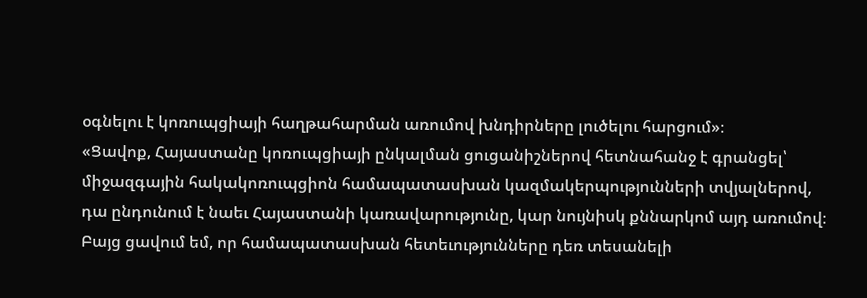օգնելու է կոռուպցիայի հաղթահարման առումով խնդիրները լուծելու հարցում»։
«Ցավոք, Հայաստանը կոռուպցիայի ընկալման ցուցանիշներով հետնահանջ է գրանցել՝ միջազգային հակակոռուպցիոն համապատասխան կազմակերպությունների տվյալներով, դա ընդունում է նաեւ Հայաստանի կառավարությունը, կար նույնիսկ քննարկոմ այդ առումով։ Բայց ցավում եմ, որ համապատասխան հետեւությունները դեռ տեսանելի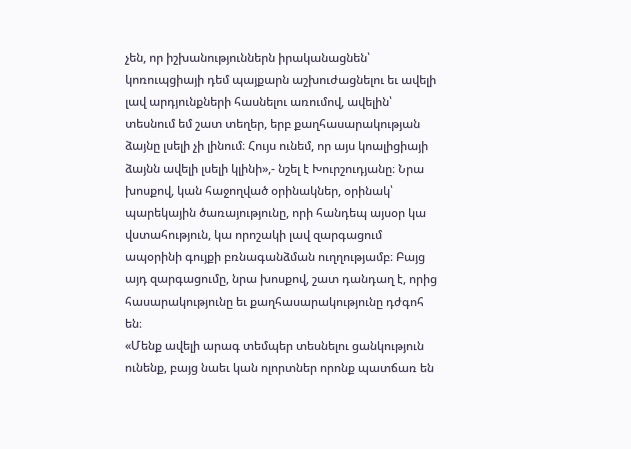չեն, որ իշխանություններն իրականացնեն՝ կոռուպցիայի դեմ պայքարն աշխուժացնելու եւ ավելի լավ արդյունքների հասնելու առումով, ավելին՝ տեսնում եմ շատ տեղեր, երբ քաղհասարակության ձայնը լսելի չի լինում։ Հույս ունեմ, որ այս կոալիցիայի ձայնն ավելի լսելի կլինի»,- նշել է Խուրշուդյանը։ Նրա խոսքով, կան հաջողված օրինակներ, օրինակ՝ պարեկային ծառայությունը, որի հանդեպ այսօր կա վստահություն, կա որոշակի լավ զարգացում ապօրինի գույքի բռնագանձման ուղղությամբ։ Բայց այդ զարգացումը, նրա խոսքով, շատ դանդաղ է, որից հասարակությունը եւ քաղհասարակությունը դժգոհ են։
«Մենք ավելի արագ տեմպեր տեսնելու ցանկություն ունենք, բայց նաեւ կան ոլորտներ որոնք պատճառ են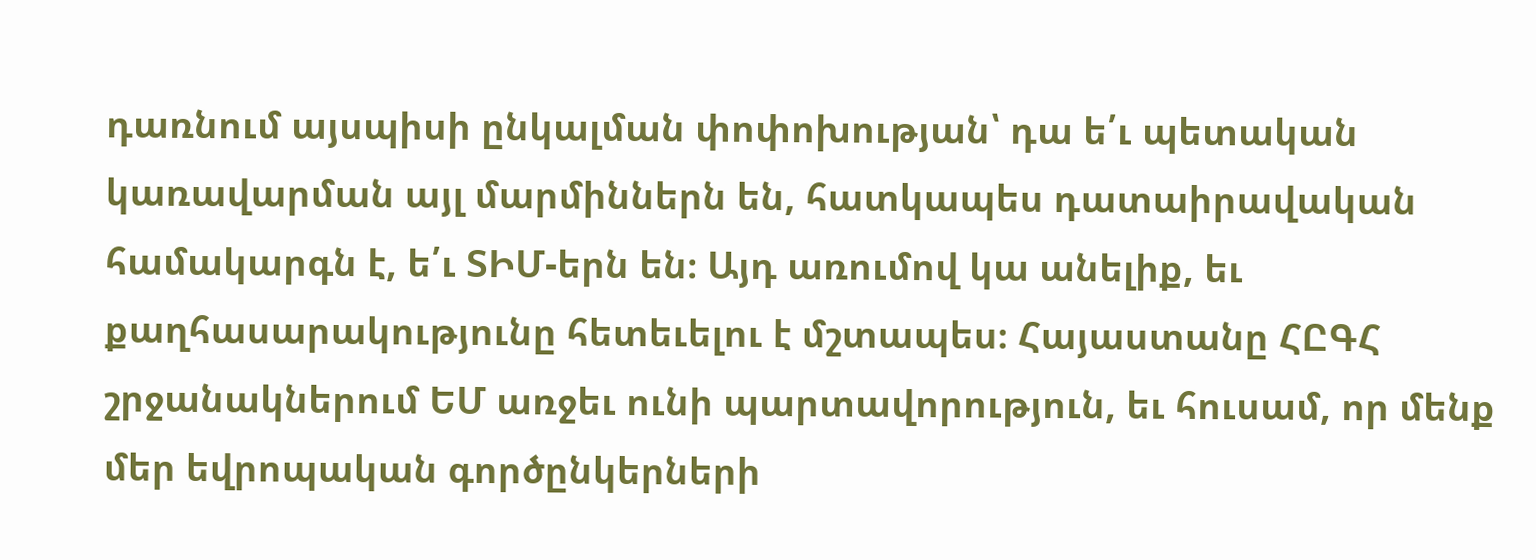դառնում այսպիսի ընկալման փոփոխության՝ դա ե՛ւ պետական կառավարման այլ մարմիններն են, հատկապես դատաիրավական համակարգն է, ե՛ւ ՏԻՄ-երն են։ Այդ առումով կա անելիք, եւ քաղհասարակությունը հետեւելու է մշտապես։ Հայաստանը ՀԸԳՀ շրջանակներում ԵՄ առջեւ ունի պարտավորություն, եւ հուսամ, որ մենք մեր եվրոպական գործընկերների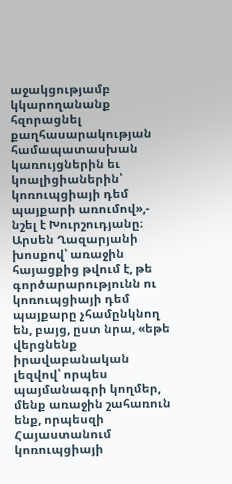աջակցությամբ կկարողանանք հզորացնել քաղհասարակության համապատասխան կառույցներին եւ կոալիցիաներին՝ կոռուպցիայի դեմ պայքարի առումով»,- նշել է Խուրշուդյանը։
Արսեն Ղազարյանի խոսքով՝ առաջին հայացքից թվում է, թե գործարարությունն ու կոռուպցիայի դեմ պայքարը չհամընկնող են, բայց, ըստ նրա, «եթե վերցնենք իրավաբանական լեզվով՝ որպես պայմանագրի կողմեր, մենք առաջին շահառուն ենք, որպեսզի Հայաստանում կոռուպցիայի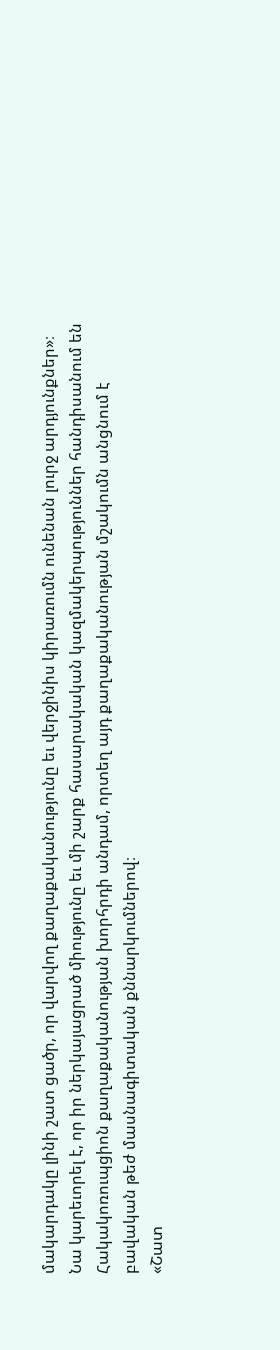մակարդակը լինի շատ ցածր, որ վարվող քաղաքականությունը եւ վերջինիս կիրառումն ունենան լուրջ արդյունքներ»։
Նա կարեւորել է, որ իր ներկայացրած միությունը եւ մի շարք հասարակական կազմակերպություններ հանդիսանում են Հակակոռուպցիոն քաղաքականության խորհրդի անդամ, որտեղ այդ քաղաքականության մշակումն անցնում է բավական թեժ մասնագիտական քննարկումներով։
«Շատ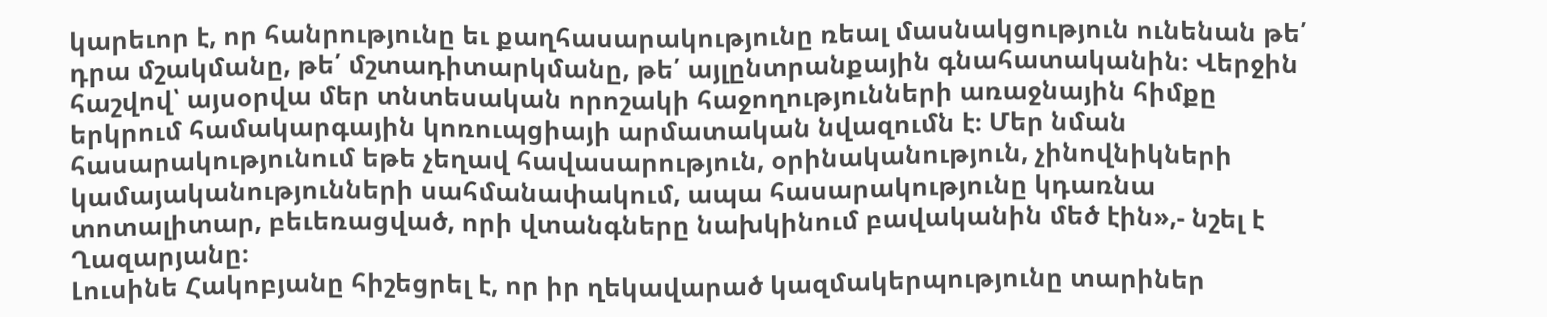կարեւոր է, որ հանրությունը եւ քաղհասարակությունը ռեալ մասնակցություն ունենան թե՛ դրա մշակմանը, թե՛ մշտադիտարկմանը, թե՛ այլընտրանքային գնահատականին։ Վերջին հաշվով՝ այսօրվա մեր տնտեսական որոշակի հաջողությունների առաջնային հիմքը երկրում համակարգային կոռուպցիայի արմատական նվազումն է։ Մեր նման հասարակությունում եթե չեղավ հավասարություն, օրինականություն, չինովնիկների կամայականությունների սահմանափակում, ապա հասարակությունը կդառնա տոտալիտար, բեւեռացված, որի վտանգները նախկինում բավականին մեծ էին»,- նշել է Ղազարյանը։
Լուսինե Հակոբյանը հիշեցրել է, որ իր ղեկավարած կազմակերպությունը տարիներ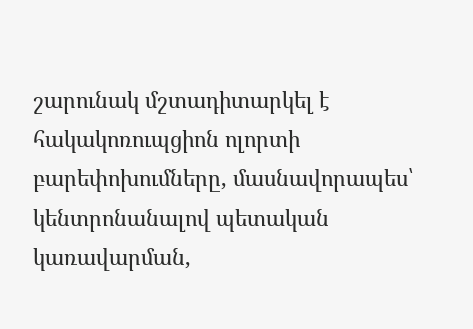շարունակ մշտադիտարկել է հակակոռուպցիոն ոլորտի բարեփոխումները, մասնավորապես՝ կենտրոնանալով պետական կառավարման,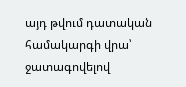այդ թվում դատական համակարգի վրա՝ ջատագովելով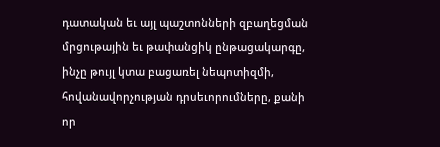դատական եւ այլ պաշտոնների զբաղեցման մրցութային եւ թափանցիկ ընթացակարգը, ինչը թույլ կտա բացառել նեպոտիզմի, հովանավորչության դրսեւորումները, քանի որ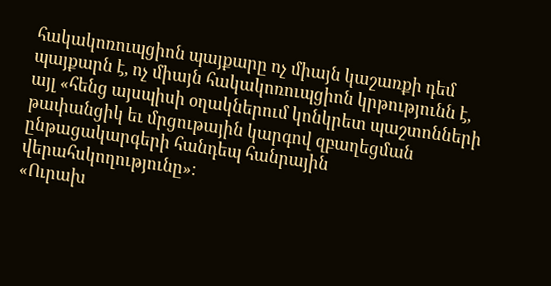հակակոռուպցիոն պայքարը ոչ միայն կաշառքի դեմ պայքարն է, ոչ միայն հակակոռուպցիոն կրթությունն է, այլ «հենց այսպիսի օղակներում կոնկրետ պաշտոնների թափանցիկ եւ մրցութային կարգով զբաղեցման ընթացակարգերի հանդեպ հանրային վերահսկողությունը»։
«Ուրախ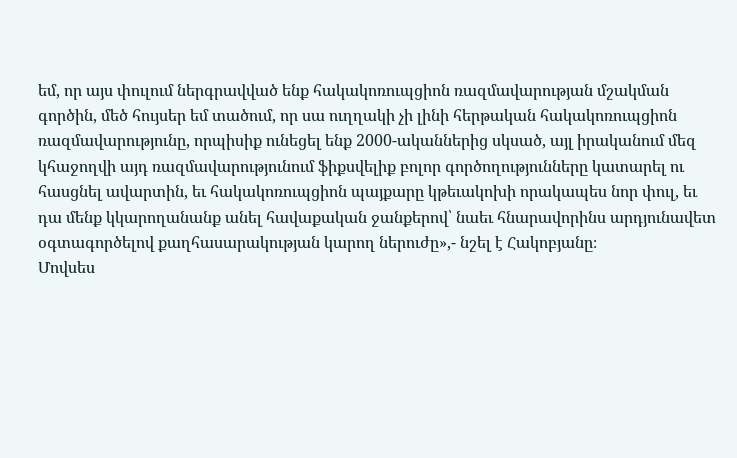եմ, որ այս փուլում ներգրավված ենք հակակոռուպցիոն ռազմավարության մշակման գործին, մեծ հույսեր եմ տածում, որ սա ուղղակի չի լինի հերթական հակակոռուպցիոն ռազմավարությունը, որպիսիք ունեցել ենք 2000-ականներից սկսած, այլ իրականում մեզ կհաջողվի այդ ռազմավարությունում ֆիքսվելիք բոլոր գործողությունները կատարել ու հասցնել ավարտին, եւ հակակոռուպցիոն պայքարը կթեւակոխի որակապես նոր փուլ, եւ դա մենք կկարողանանք անել հավաքական ջանքերով՝ նաեւ հնարավորինս արդյունավետ օգտագործելով քաղհասարակության կարող ներուժը»,- նշել է Հակոբյանը։
Մովսես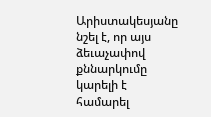Արիստակեսյանը նշել է, որ այս ձեւաչափով քննարկումը կարելի է համարել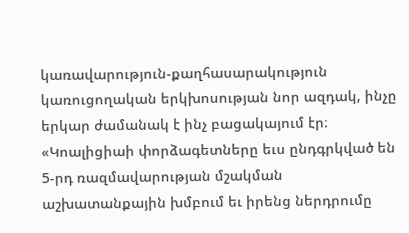կառավարություն-քաղհասարակություն կառուցողական երկխոսության նոր ազդակ, ինչը երկար ժամանակ է ինչ բացակայում էր։
«Կոալիցիաի փորձագետները եւս ընդգրկված են 5-րդ ռազմավարության մշակման աշխատանքային խմբում եւ իրենց ներդրումը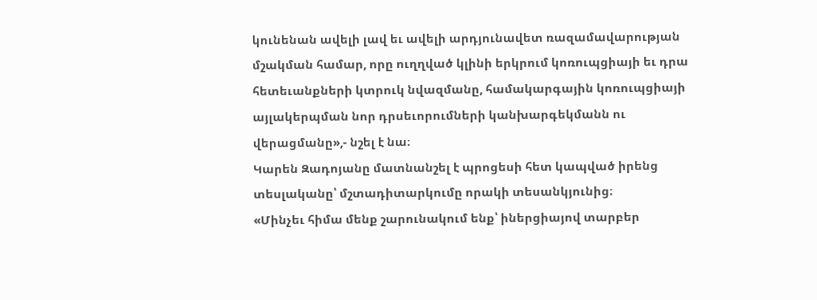կունենան ավելի լավ եւ ավելի արդյունավետ ռազամավարության մշակման համար, որը ուղղված կլինի երկրում կոռուպցիայի եւ դրա հետեւանքների կտրուկ նվազմանը, համակարգային կոռուպցիայի այլակերպման նոր դրսեւորումների կանխարգեկմանն ու վերացմանը»,- նշել է նա։
Կարեն Զադոյանը մատնանշել է պրոցեսի հետ կապված իրենց տեսլականը՝ մշտադիտարկումը որակի տեսանկյունից։
«Մինչեւ հիմա մենք շարունակում ենք՝ իներցիայով տարբեր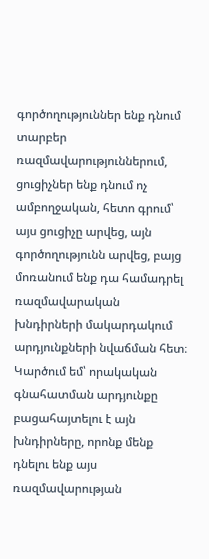գործողություններ ենք դնում տարբեր ռազմավարություններում, ցուցիչներ ենք դնում ոչ ամբողջական, հետո գրում՝ այս ցուցիչը արվեց, այն գործողությունն արվեց, բայց մոռանում ենք դա համադրել ռազմավարական խնդիրների մակարդակում արդյունքների նվաճման հետ։
Կարծում եմ՝ որակական գնահատման արդյունքը բացահայտելու է այն խնդիրները, որոնք մենք դնելու ենք այս ռազմավարության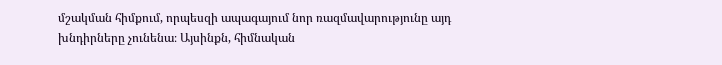մշակման հիմքում, որպեսզի ապագայում նոր ռազմավարությունը այդ խնդիրները չունենա։ Այսինքն, հիմնական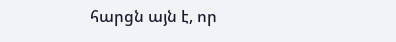հարցն այն է, որ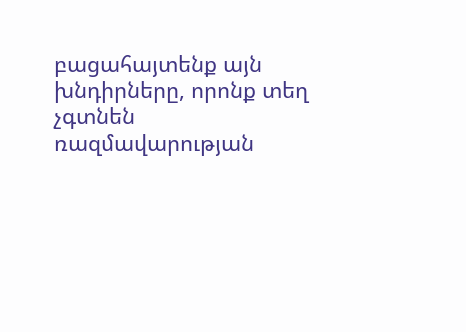բացահայտենք այն խնդիրները, որոնք տեղ չգտնեն ռազմավարության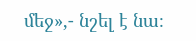մեջ»,- նշել է նա։